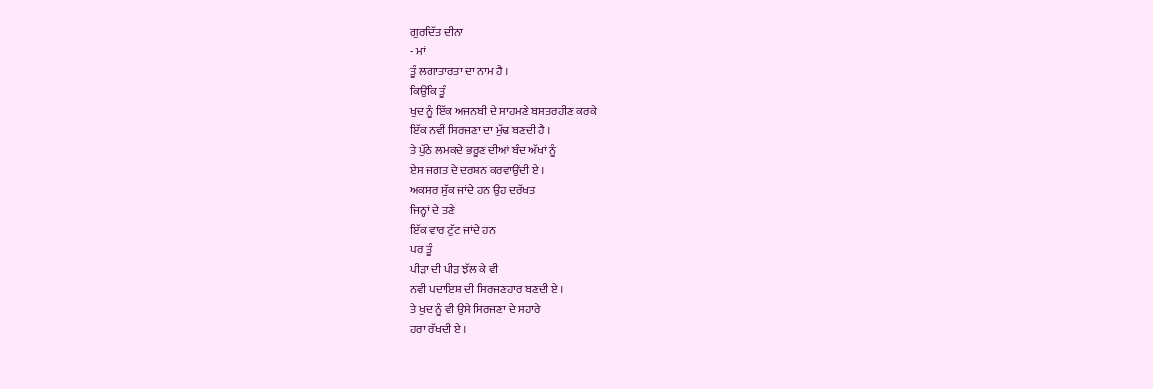ਗੁਰਦਿੱਤ ਦੀਨਾ
- ਮਾਂ
ਤੂੰ ਲਗਾਤਾਰਤਾ ਦਾ ਨਾਮ ਹੈ ।
ਕਿਉਂਕਿ ਤੂੰ
ਖੁਦ ਨੂੰ ਇੱਕ ਅਜਨਬੀ ਦੇ ਸਾਹਮਣੇ ਬਸਤਰਹੀਣ ਕਰਕੇ
ਇੱਕ ਨਵੀਂ ਸਿਰਜਣਾ ਦਾ ਮੁੱਢ ਬਣਦੀ ਹੈ ।
ਤੇ ਪੁੱਠੇ ਲਮਕਦੇ ਭਰੂਣ ਦੀਆਂ ਬੰਦ ਅੱਖਾਂ ਨੂੰ
ਏਸ ਜਗਤ ਦੇ ਦਰਸ਼ਨ ਕਰਵਾਉਂਦੀ ਏ ।
ਅਕਸਰ ਸੁੱਕ ਜਾਂਦੇ ਹਨ ਉਹ ਦਰੱਖਤ
ਜਿਨ੍ਹਾਂ ਦੇ ਤਣੇ
ਇੱਕ ਵਾਰ ਟੁੱਟ ਜਾਂਦੇ ਹਨ
ਪਰ ਤੂੰ
ਪੀੜਾ ਦੀ ਪੀੜ ਝੱਲ ਕੇ ਵੀ
ਨਵੀ ਪਦਾਇਸ਼ ਦੀ ਸਿਰਜਣਹਾਰ ਬਣਦੀ ਏ ।
ਤੇ ਖੁਦ ਨੂੰ ਵੀ ਉਸੇ ਸਿਰਜਣਾ ਦੇ ਸਹਾਰੇ
ਹਰਾ ਰੱਖਦੀ ਏ ।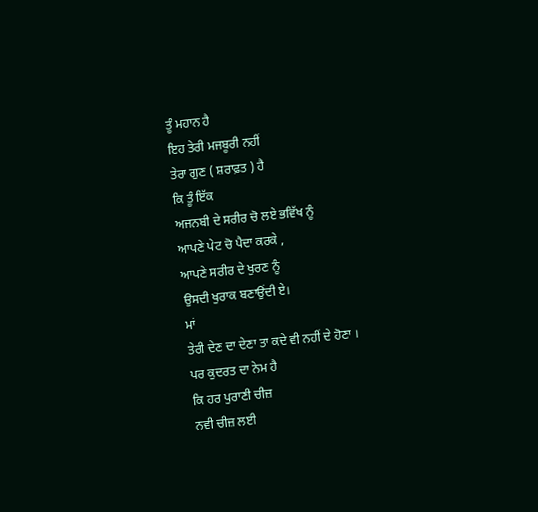ਤੂੰ ਮਹਾਨ ਹੈ
ਇਹ ਤੇਰੀ ਮਜਬੂਰੀ ਨਹੀਂ
ਤੇਰਾ ਗੁਣ ( ਸ਼ਰਾਫ਼ਤ ) ਹੈ
ਕਿ ਤੂੰ ਇੱਕ
ਅਜਨਬੀ ਦੇ ਸਰੀਰ ਚੋ ਲਏ ਭਵਿੱਖ ਨੂੰ
ਆਪਣੇ ਪੇਟ ਚੋ ਪੈਦਾ ਕਰਕੇ ,
ਆਪਣੇ ਸਰੀਰ ਦੇ ਖੁਰਣ ਨੂੰ
ਉਸਦੀ ਖੁਰਾਕ ਬਣਾਉਂਦੀ ਏ।
ਮਾਂ
ਤੇਰੀ ਦੇਣ ਦਾ ਦੇਣਾ ਤਾ ਕਦੇ ਵੀ ਨਹੀਂ ਦੇ ਹੋਣਾ ।
ਪਰ ਕੁਦਰਤ ਦਾ ਨੇਮ ਹੈ
ਕਿ ਹਰ ਪੁਰਾਣੀ ਚੀਜ਼
ਨਵੀ ਚੀਜ਼ ਲਈ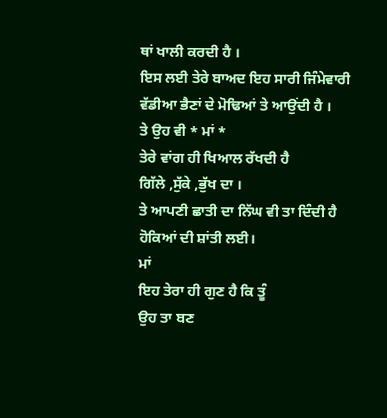ਥਾਂ ਖਾਲੀ ਕਰਦੀ ਹੈ ।
ਇਸ ਲਈ ਤੇਰੇ ਬਾਅਦ ਇਹ ਸਾਰੀ ਜਿੰਮੇਵਾਰੀ
ਵੱਡੀਆ ਭੈਣਾਂ ਦੇ ਮੋਢਿਆਂ ਤੇ ਆਉਂਦੀ ਹੈ ।
ਤੇ ਉਹ ਵੀ * ਮਾਂ *
ਤੇਰੇ ਵਾਂਗ ਹੀ ਖਿਆਲ ਰੱਖਦੀ ਹੈ
ਗਿੱਲੇ ,ਸੁੱਕੇ ,ਭੁੱਖ ਦਾ ।
ਤੇ ਆਪਣੀ ਛਾਤੀ ਦਾ ਨਿੱਘ ਵੀ ਤਾ ਦਿੰਦੀ ਹੈ
ਹੋਕਿਆਂ ਦੀ ਸ਼ਾਂਤੀ ਲਈ।
ਮਾਂ
ਇਹ ਤੇਰਾ ਹੀ ਗੁਣ ਹੈ ਕਿ ਤੂੰ
ਉਹ ਤਾ ਬਣ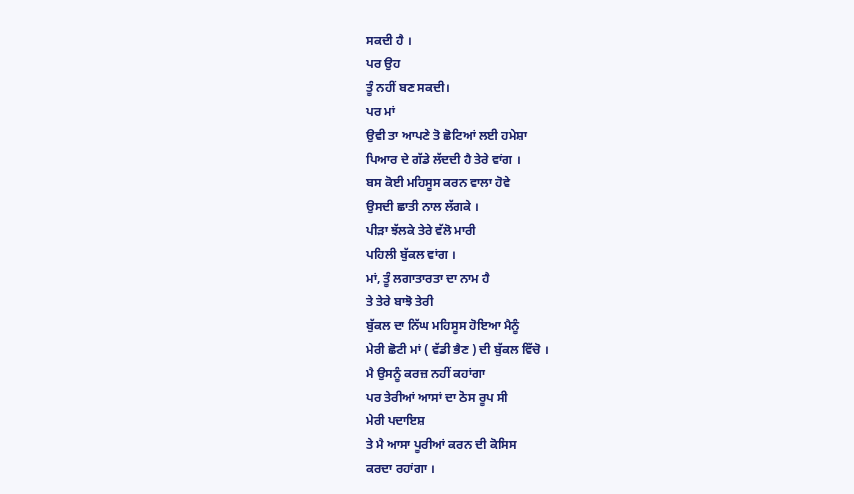ਸਕਦੀ ਹੈ ।
ਪਰ ਉਹ
ਤੂੰ ਨਹੀਂ ਬਣ ਸਕਦੀ।
ਪਰ ਮਾਂ
ਉਵੀ ਤਾ ਆਪਣੇ ਤੋ ਛੋਟਿਆਂ ਲਈ ਹਮੇਸ਼ਾ
ਪਿਆਰ ਦੇ ਗੱਡੇ ਲੱਦਦੀ ਹੈ ਤੇਰੇ ਵਾਂਗ ।
ਬਸ ਕੋਈ ਮਹਿਸੂਸ ਕਰਨ ਵਾਲਾ ਹੋਵੇ
ਉਸਦੀ ਛਾਤੀ ਨਾਲ ਲੱਗਕੇ ।
ਪੀੜਾ ਝੱਲਕੇ ਤੇਰੇ ਵੱਲੋ ਮਾਰੀ
ਪਹਿਲੀ ਬੁੱਕਲ ਵਾਂਗ ।
ਮਾਂ, ਤੂੰ ਲਗਾਤਾਰਤਾ ਦਾ ਨਾਮ ਹੈ
ਤੇ ਤੇਰੇ ਬਾਝੋ ਤੇਰੀ
ਬੁੱਕਲ ਦਾ ਨਿੱਘ ਮਹਿਸੂਸ ਹੋਇਆ ਮੈਨੂੰ
ਮੇਰੀ ਛੋਟੀ ਮਾਂ ( ਵੱਡੀ ਭੈਣ ) ਦੀ ਬੁੱਕਲ ਵਿੱਚੋ ।
ਮੈ ਉਸਨੂੰ ਕਰਜ਼ ਨਹੀਂ ਕਹਾਂਗਾ
ਪਰ ਤੇਰੀਆਂ ਆਸਾਂ ਦਾ ਠੋਸ ਰੂਪ ਸੀ
ਮੇਰੀ ਪਦਾਇਸ਼
ਤੇ ਮੈ ਆਸਾ ਪੂਰੀਆਂ ਕਰਨ ਦੀ ਕੋਸਿਸ
ਕਰਦਾ ਰਹਾਂਗਾ ।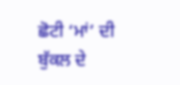ਛੋਟੀ ‘ਮਾਂ’ ਦੀ ਬੁੱਕਲ ਦੇ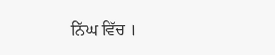ਨਿੱਘ ਵਿੱਚ ।